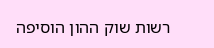רשות שוק ההון הוסיפה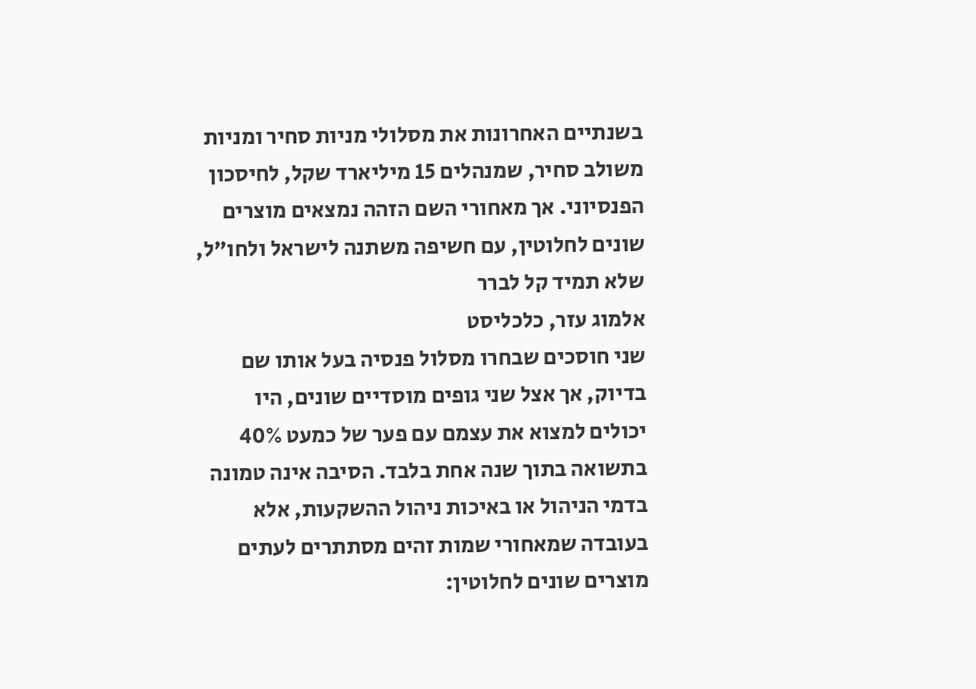בשנתיים האחרונות את מסלולי מניות סחיר ומניות משולב סחיר, שמנהלים 15 מיליארד שקל, לחיסכון הפנסיוני. אך מאחורי השם הזהה נמצאים מוצרים שונים לחלוטין, עם חשיפה משתנה לישראל ולחו"ל, שלא תמיד קל לברר
אלמוג עזר, כלכליסט
שני חוסכים שבחרו מסלול פנסיה בעל אותו שם בדיוק, אך אצל שני גופים מוסדיים שונים, היו יכולים למצוא את עצמם עם פער של כמעט 40% בתשואה בתוך שנה אחת בלבד. הסיבה אינה טמונה בדמי הניהול או באיכות ניהול ההשקעות, אלא בעובדה שמאחורי שמות זהים מסתתרים לעתים מוצרים שונים לחלוטין: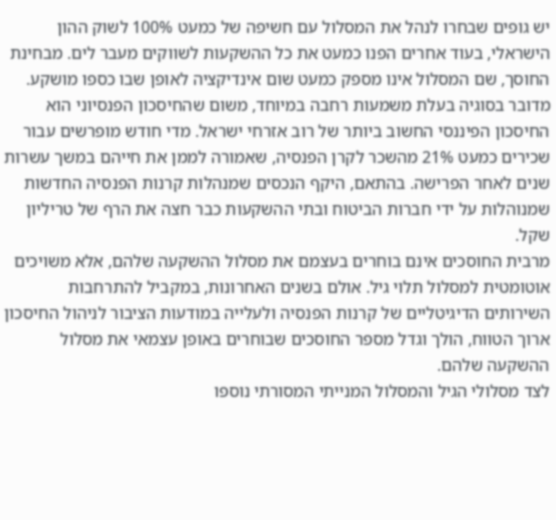יש גופים שבחרו לנהל את המסלול עם חשיפה של כמעט 100% לשוק ההון הישראלי, בעוד אחרים הפנו כמעט את כל ההשקעות לשווקים מעבר לים. מבחינת החוסך, שם המסלול אינו מספק כמעט שום אינדיקציה לאופן שבו כספו מושקע.
מדובר בסוגיה בעלת משמעות רחבה במיוחד, משום שהחיסכון הפנסיוני הוא החיסכון הפיננסי החשוב ביותר של רוב אזרחי ישראל. מדי חודש מופרשים עבור שכירים כמעט 21% מהשכר לקרן הפנסיה, שאמורה לממן את חייהם במשך עשרות שנים לאחר הפרישה. בהתאם, היקף הנכסים שמנהלות קרנות הפנסיה החדשות שמנוהלות על ידי חברות הביטוח ובתי ההשקעות כבר חצה את הרף של טריליון שקל.
מרבית החוסכים אינם בוחרים בעצמם את מסלול ההשקעה שלהם, אלא משויכים אוטומטית למסלול תלוי גיל. אולם בשנים האחרונות, במקביל להתרחבות השירותים הדיגיטליים של קרנות הפנסיה ולעלייה במודעות הציבור לניהול החיסכון ארוך הטווח, הולך וגדל מספר החוסכים שבוחרים באופן עצמאי את מסלול ההשקעה שלהם.
לצד מסלולי הגיל והמסלול המנייתי המסורתי נוספו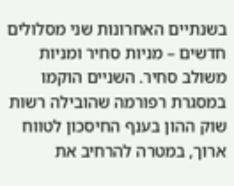בשנתיים האחרונות שני מסלולים חדשים – מניות סחיר ומניות משולב סחיר. השניים הוקמו במסגרת רפורמה שהובילה רשות שוק ההון בענף החיסכון לטווח ארוך, במטרה להרחיב את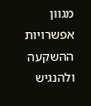מגוון אפשרויות ההשקעה ולהנגיש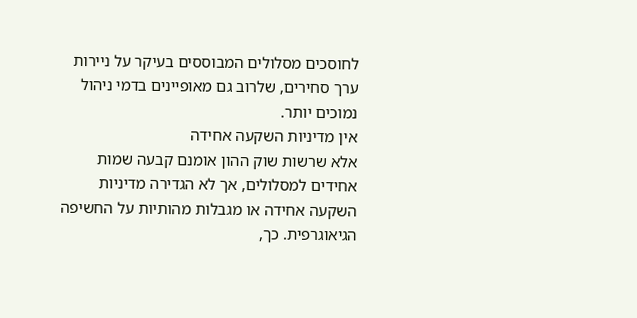לחוסכים מסלולים המבוססים בעיקר על ניירות ערך סחירים, שלרוב גם מאופיינים בדמי ניהול נמוכים יותר.
אין מדיניות השקעה אחידה
אלא שרשות שוק ההון אומנם קבעה שמות אחידים למסלולים, אך לא הגדירה מדיניות השקעה אחידה או מגבלות מהותיות על החשיפה הגיאוגרפית. כך,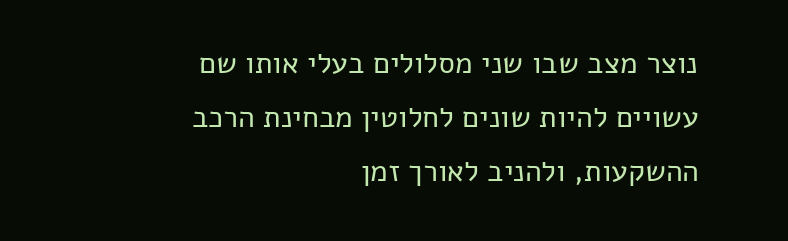נוצר מצב שבו שני מסלולים בעלי אותו שם עשויים להיות שונים לחלוטין מבחינת הרכב ההשקעות, ולהניב לאורך זמן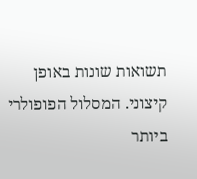תשואות שונות באופן קיצוני. המסלול הפופולרי ביותר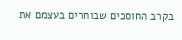בקרב החוסכים שבוחרים בעצמם את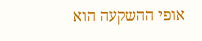אופי ההשקעה הוא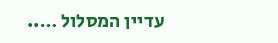עדיין המסלול …..